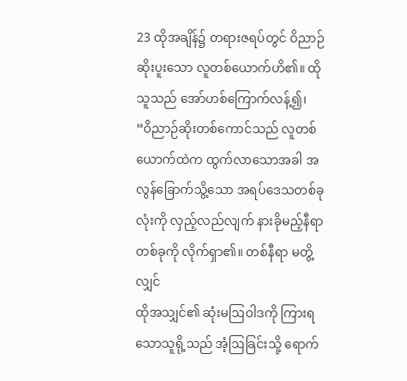23 ထိုအချိန်၌ တရားဇရပ်တွင် ဝိညာဉ်ဆိုးပူးသော လူတစ်ယောက်ဟိ၏။ ထိုသူသည် အော်ဟစ်ကြောက်လန့်၍၊
“ဝိညာဉ်ဆိုးတစ်ကောင်သည် လူတစ်ယောက်ထဲက ထွက်လာသောအခါ အလွန်ခြောက်သွိ့သော အရပ်ဒေသတစ်ခုလုံးကို လှည့်လည်လျက် နားခိုမည့်နီရာတစ်ခုကို လိုက်ရှာ၏။ တစ်နီရာ မတွိ့လျှင်
ထိုအသျှင်၏ ဆုံးမဩဝါဒကို ကြားရသောသူရို့သည် အံ့ဩခြင်းသို့ ရောက်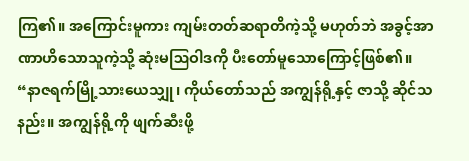ကြ၏။ အကြောင်းမူကား ကျမ်းတတ်ဆရာတိကဲ့သို့ မဟုတ်ဘဲ အခွင့်အာဏာဟိသောသူကဲ့သို့ ဆုံးမဩဝါဒကို ပီးတော်မူသောကြောင့်ဖြစ်၏။
“နာဇရက်မြို့သားယေသျှု၊ ကိုယ်တော်သည် အကျွန်ရို့နှင့် ဇာသို့ ဆိုင်သနည်း။ အကျွန်ရို့ကို ဖျက်ဆီးဖို့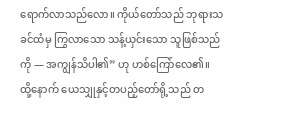ရောက်လာသည်လော။ ကိုယ်တော်သည် ဘုရားသခင်ထံမှ ကြွလာသော သန့်ယှင်းသော သူဖြစ်သည်ကို — အကျွန်သိပါ၏” ဟု ဟစ်ကြော်လေ၏။
ထို့နောက် ယေသျှုနှင့်တပည့်တော်ရို့သည် တ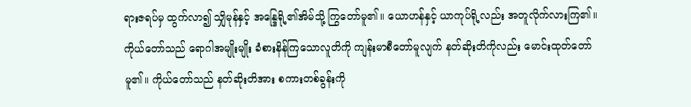ရားဇရပ်မှ ထွက်လာ၍ သျှိမုန်နှင့် အန္ဒြေရို့၏အိမ်သို့ ကြွတော်မူ၏။ ယောဟန်နှင့် ယာကုပ်ရို့လည်း အတူလိုက်လားကြ၏။
ကိုယ်တော်သည် ရောဂါအမျိုးမျိုး ခံစားနိန်ကြသောလူတိကို ကျန်းမာစီတော်မူလျက် နတ်ဆိုးတိကိုလည်း မောင်းထုတ်တော်မူ၏။ ကိုယ်တော်သည် နတ်ဆိုးတိအား စကားတစ်ခွန်းကို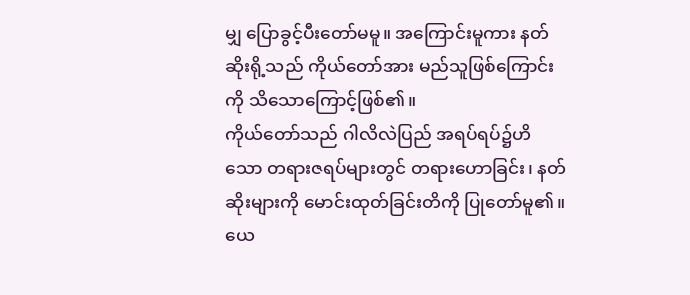မျှ ပြောခွင့်ပီးတော်မမူ။ အကြောင်းမူကား နတ်ဆိုးရို့သည် ကိုယ်တော်အား မည်သူဖြစ်ကြောင်းကို သိသောကြောင့်ဖြစ်၏။
ကိုယ်တော်သည် ဂါလိလဲပြည် အရပ်ရပ်၌ဟိသော တရားဇရပ်များတွင် တရားဟောခြင်း၊ နတ်ဆိုးများကို မောင်းထုတ်ခြင်းတိကို ပြုတော်မူ၏။
ယေ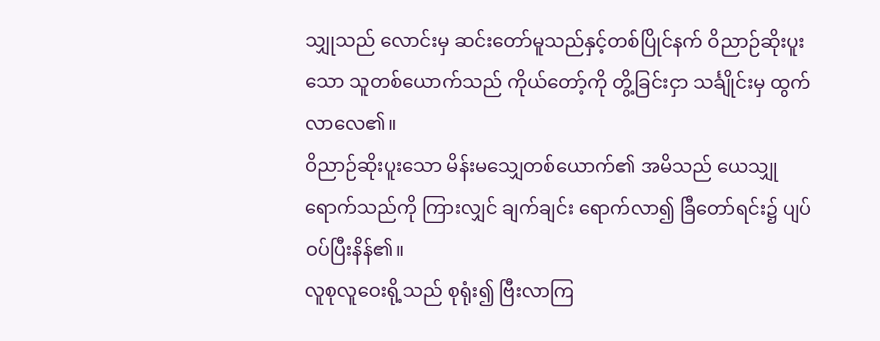သျှုသည် လောင်းမှ ဆင်းတော်မူသည်နှင့်တစ်ပြိုင်နက် ဝိညာဉ်ဆိုးပူးသော သူတစ်ယောက်သည် ကိုယ်တော့်ကို တွိ့ခြင်းငှာ သင်္ချိုင်းမှ ထွက်လာလေ၏။
ဝိညာဉ်ဆိုးပူးသော မိန်းမသျှေတစ်ယောက်၏ အမိသည် ယေသျှု ရောက်သည်ကို ကြားလျှင် ချက်ချင်း ရောက်လာ၍ ခြီတော်ရင်း၌ ပျပ်ဝပ်ပြီးနိန်၏။
လူစုလူဝေးရို့သည် စုရုံး၍ ဗြီးလာကြ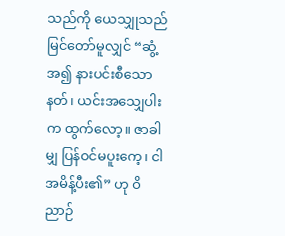သည်ကို ယေသျှုသည် မြင်တော်မူလျှင် “ဆွံ့အ၍ နားပင်းစီသော နတ်၊ ယင်းအသျှေပါးက ထွက်လော့။ ဇာခါမျှ ပြန်ဝင်မပူးကေ့၊ ငါ အမိန့်ပီး၏” ဟု ဝိညာဉ်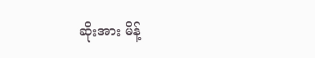ဆိုးအား မိန့်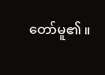တော်မူ၏။